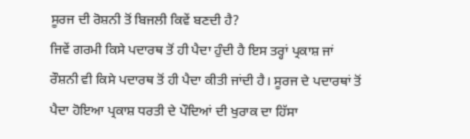ਸੂਰਜ ਦੀ ਰੋਸ਼ਨੀ ਤੋਂ ਬਿਜਲੀ ਕਿਵੇਂ ਬਣਦੀ ਹੈ?
ਜਿਵੇਂ ਗਰਮੀ ਕਿਸੇ ਪਦਾਰਥ ਤੋਂ ਹੀ ਪੈਦਾ ਹੁੰਦੀ ਹੈ ਇਸ ਤਰ੍ਹਾਂ ਪ੍ਰਕਾਸ਼ ਜਾਂ
ਰੌਸ਼ਨੀ ਵੀ ਕਿਸੇ ਪਦਾਰਥ ਤੋਂ ਹੀ ਪੈਦਾ ਕੀਤੀ ਜਾਂਦੀ ਹੈ। ਸੂਰਜ ਦੇ ਪਦਾਰਥਾਂ ਤੋਂ
ਪੈਦਾ ਹੋਇਆ ਪ੍ਰਕਾਸ਼ ਧਰਤੀ ਦੇ ਪੌਦਿਆਂ ਦੀ ਖੁਰਾਕ ਦਾ ਹਿੱਸਾ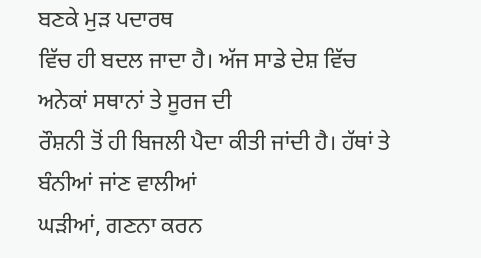ਬਣਕੇ ਮੁੜ ਪਦਾਰਥ
ਵਿੱਚ ਹੀ ਬਦਲ ਜਾਦਾ ਹੈ। ਅੱਜ ਸਾਡੇ ਦੇਸ਼ ਵਿੱਚ ਅਨੇਕਾਂ ਸਥਾਨਾਂ ਤੇ ਸੂਰਜ ਦੀ
ਰੌਸ਼ਨੀ ਤੋਂ ਹੀ ਬਿਜਲੀ ਪੈਦਾ ਕੀਤੀ ਜਾਂਦੀ ਹੈ। ਹੱਥਾਂ ਤੇ ਬੰਨੀਆਂ ਜਾਂਣ ਵਾਲੀਆਂ
ਘੜੀਆਂ, ਗਣਨਾ ਕਰਨ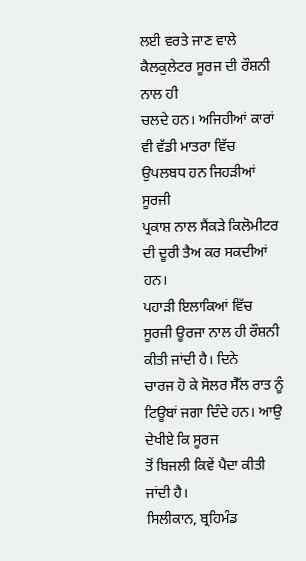ਲਈ ਵਰਤੇ ਜਾਣ ਵਾਲੇ ਕੈਲਕੁਲੇਟਰ ਸੂਰਜ ਦੀ ਰੌਸ਼ਨੀ ਨਾਲ ਹੀ
ਚਲਦੇ ਹਨ। ਅਜਿਹੀਆਂ ਕਾਰਾਂ ਵੀ ਵੱਡੀ ਮਾਤਰਾ ਵਿੱਚ ਉਪਲਬਧ ਹਨ ਜਿਹੜੀਆਂ ਸੂਰਜੀ
ਪ੍ਰਕਾਸ਼ ਨਾਲ ਸੈਂਕੜੇ ਕਿਲੋਮੀਟਰ ਦੀ ਦੂਰੀ ਤੈਅ ਕਰ ਸਕਦੀਆਂ ਹਨ।
ਪਹਾੜੀ ਇਲਾਕਿਆਂ ਵਿੱਚ ਸੂਰਜੀ ਊਰਜਾ ਨਾਲ ਹੀ ਰੌਸ਼ਨੀ ਕੀਤੀ ਜਾਂਦੀ ਹੈ। ਦਿਨੇ
ਚਾਰਜ ਹੋ ਕੇ ਸੋਲਰ ਸੈੱਲ ਰਾਤ ਨੂੰ ਟਿਊਬਾਂ ਜਗਾ ਦਿੰਦੇ ਹਨ। ਆਉ ਦੇਖੀਏ ਕਿ ਸੂਰਜ
ਤੋਂ ਬਿਜਲੀ ਕਿਵੇਂ ਪੈਦਾ ਕੀਤੀ ਜਾਂਦੀ ਹੈ।
ਸਿਲੀਕਾਨ, ਬ੍ਰਹਿਮੰਡ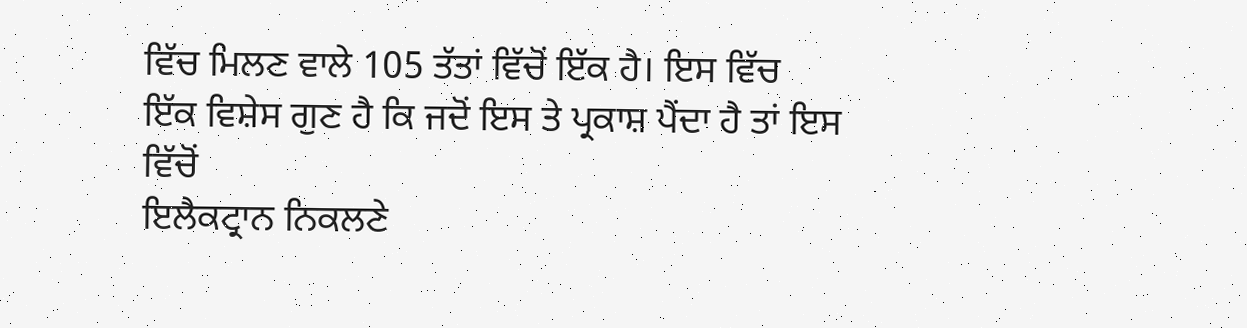ਵਿੱਚ ਮਿਲਣ ਵਾਲੇ 105 ਤੱਤਾਂ ਵਿੱਚੋਂ ਇੱਕ ਹੈ। ਇਸ ਵਿੱਚ
ਇੱਕ ਵਿਸ਼ੇਸ ਗੁਣ ਹੈ ਕਿ ਜਦੋਂ ਇਸ ਤੇ ਪ੍ਰਕਾਸ਼ ਪੈਂਦਾ ਹੈ ਤਾਂ ਇਸ ਵਿੱਚੋਂ
ਇਲੈਕਟ੍ਰਾਨ ਨਿਕਲਣੇ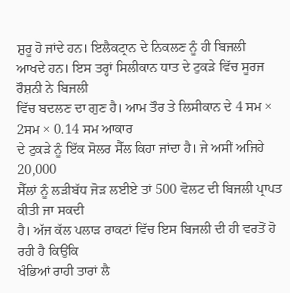ਸ਼ੁਰੂ ਹੋ ਜਾਂਦੇ ਹਨ। ਇਲੈਕਟ੍ਰਾਨ ਦੇ ਨਿਕਲਣ ਨੂੰ ਹੀ ਬਿਜਲੀ
ਆਖਦੇ ਹਨ। ਇਸ ਤਰ੍ਹਾਂ ਸਿਲੀਕਾਨ ਧਾਤ ਦੇ ਟੁਕੜੇ ਵਿੱਚ ਸੂਰਜ ਰੌਸ਼ਨੀ ਨੇ ਬਿਜਲੀ
ਵਿੱਚ ਬਦਲਣ ਦਾ ਗੁਣ ਹੈ। ਆਮ ਤੌਰ ਤੇ ਲਿਸੀਕਾਨ ਦੇ 4 ਸਮ × 2ਸਮ × 0.14 ਸਮ ਆਕਾਰ
ਦੇ ਟੁਕੜੇ ਨੂੰ ਇੱਕ ਸੋਲਰ ਸੈੱਲ ਕਿਹਾ ਜਾਂਦਾ ਹੈ। ਜੇ ਅਸੀਂ ਅਜਿਹੇ 20,000
ਸੈੱਲਾਂ ਨੂੰ ਲੜੀਬੱਧ ਜੋੜ ਲਈਏ ਤਾਂ 500 ਵੋਲਟ ਦੀ ਬਿਜਲੀ ਪ੍ਰਾਪਤ ਕੀਤੀ ਜਾ ਸਕਦੀ
ਹੈ। ਅੱਜ ਕੱਲ ਪਲਾੜ ਰਾਕਟਾਂ ਵਿੱਚ ਇਸ ਬਿਜਲੀ ਦੀ ਹੀ ਵਰਤੋਂ ਹੋ ਰਹੀ ਹੈ ਕਿਉਂਕਿ
ਖੰਭਿਆਂ ਰਾਹੀ ਤਾਰਾਂ ਲੈ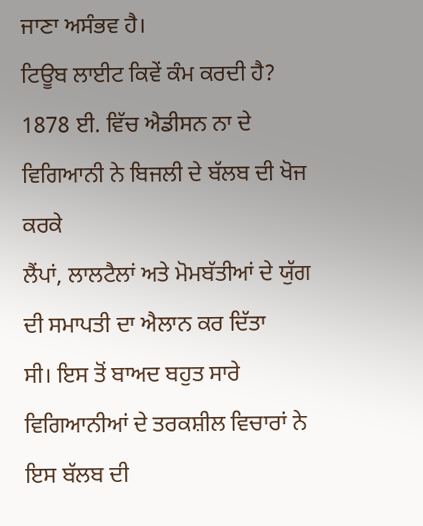ਜਾਣਾ ਅਸੰਭਵ ਹੈ।
ਟਿਊਬ ਲਾਈਟ ਕਿਵੇਂ ਕੰਮ ਕਰਦੀ ਹੈ?
1878 ਈ. ਵਿੱਚ ਐਡੀਸਨ ਨਾ ਦੇ ਵਿਗਿਆਨੀ ਨੇ ਬਿਜਲੀ ਦੇ ਬੱਲਬ ਦੀ ਖੋਜ ਕਰਕੇ
ਲੈਂਪਾਂ, ਲਾਲਟੈਲਾਂ ਅਤੇ ਮੋਮਬੱਤੀਆਂ ਦੇ ਯੁੱਗ ਦੀ ਸਮਾਪਤੀ ਦਾ ਐਲਾਨ ਕਰ ਦਿੱਤਾ
ਸੀ। ਇਸ ਤੋਂ ਬਾਅਦ ਬਹੁਤ ਸਾਰੇ ਵਿਗਿਆਨੀਆਂ ਦੇ ਤਰਕਸ਼ੀਲ ਵਿਚਾਰਾਂ ਨੇ ਇਸ ਬੱਲਬ ਦੀ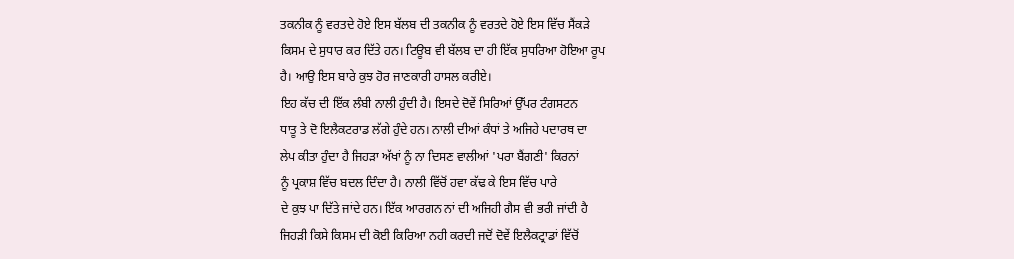ਤਕਨੀਕ ਨੂੰ ਵਰਤਦੇ ਹੋਏ ਇਸ ਬੱਲਬ ਦੀ ਤਕਨੀਕ ਨੂੰ ਵਰਤਦੇ ਹੋਏ ਇਸ ਵਿੱਚ ਸੈਂਕੜੇ
ਕਿਸਮ ਦੇ ਸੁਧਾਰ ਕਰ ਦਿੱਤੇ ਹਨ। ਟਿਊਬ ਵੀ ਬੱਲਬ ਦਾ ਹੀ ਇੱਕ ਸੁਧਰਿਆ ਹੋਇਆ ਰੂਪ
ਹੈ। ਆਉ ਇਸ ਬਾਰੇ ਕੁਝ ਹੋਰ ਜਾਣਕਾਰੀ ਹਾਸਲ ਕਰੀਏ।
ਇਹ ਕੱਚ ਦੀ ਇੱਕ ਲੰਬੀ ਨਾਲੀ ਹੁੰਦੀ ਹੈ। ਇਸਦੇ ਦੋਵੇਂ ਸਿਰਿਆਂ ਉੱਪਰ ਟੰਗਸਟਨ
ਧਾਤੂ ਤੇ ਦੋ ਇਲੈਕਟਰਾਡ ਲੱਗੇ ਹੁੰਦੇ ਹਨ। ਨਾਲੀ ਦੀਆਂ ਕੰਧਾਂ ਤੇ ਅਜਿਹੇ ਪਦਾਰਥ ਦਾ
ਲੇਪ ਕੀਤਾ ਹੁੰਦਾ ਹੈ ਜਿਹੜਾ ਅੱਖਾਂ ਨੂੰ ਨਾ ਦਿਸਣ ਵਾਲੀਆਂ 'ਪਰਾ ਬੈਂਗਣੀ' ਕਿਰਨਾਂ
ਨੂੰ ਪ੍ਰਕਾਸ਼ ਵਿੱਚ ਬਦਲ ਦਿੰਦਾ ਹੈ। ਨਾਲੀ ਵਿੱਚੋਂ ਹਵਾ ਕੱਢ ਕੇ ਇਸ ਵਿੱਚ ਪਾਰੇ
ਦੇ ਕੁਝ ਪਾ ਦਿੱਤੇ ਜਾਂਦੇ ਹਨ। ਇੱਕ ਆਰਗਨ ਨਾਂ ਦੀ ਅਜਿਹੀ ਗੈਸ ਵੀ ਭਰੀ ਜਾਂਦੀ ਹੈ
ਜਿਹੜੀ ਕਿਸੇ ਕਿਸਮ ਦੀ ਕੋਈ ਕਿਰਿਆ ਨਹੀ ਕਰਦੀ ਜਦੋਂ ਦੋਵੇਂ ਇਲੈਕਟ੍ਰਾਡਾਂ ਵਿੱਚੋਂ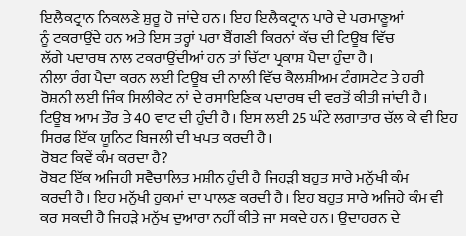ਇਲੈਕਟ੍ਰਾਨ ਨਿਕਲਣੇ ਸ਼ੁਰੂ ਹੋ ਜਾਂਦੇ ਹਨ। ਇਹ ਇਲੈਕਟ੍ਰਾਨ ਪਾਰੇ ਦੇ ਪਰਮਾਣੂਆਂ
ਨੂੰ ਟਕਰਾਉਂਦੇ ਹਨ ਅਤੇ ਇਸ ਤਰ੍ਹਾਂ ਪਰਾ ਬੈਂਗਣੀ ਕਿਰਨਾਂ ਕੱਚ ਦੀ ਟਿਊਬ ਵਿੱਚ
ਲੱਗੇ ਪਦਾਰਥ ਨਾਲ ਟਕਰਾਉਂਦੀਆਂ ਹਨ ਤਾਂ ਚਿੱਟਾ ਪ੍ਰਕਾਸ਼ ਪੈਦਾ ਹੁੰਦਾ ਹੈ।
ਨੀਲਾ ਰੰਗ ਪੈਦਾ ਕਰਨ ਲਈ ਟਿਊਬ ਦੀ ਨਾਲੀ ਵਿੱਚ ਕੈਲਸ਼ੀਅਮ ਟੰਗਸਟੇਟ ਤੇ ਹਰੀ
ਰੋਸ਼ਨੀ ਲਈ ਜਿੰਕ ਸਿਲੀਕੇਟ ਨਾਂ ਦੇ ਰਸਾਇਣਿਕ ਪਦਾਰਥ ਦੀ ਵਰਤੋਂ ਕੀਤੀ ਜਾਂਦੀ ਹੈ।
ਟਿਊਬ ਆਮ ਤੌਰ ਤੇ 40 ਵਾਟ ਦੀ ਹੁੰਦੀ ਹੈ। ਇਸ ਲਈ 25 ਘੰਟੇ ਲਗਾਤਾਰ ਚੱਲ ਕੇ ਵੀ ਇਹ
ਸਿਰਫ ਇੱਕ ਯੂਨਿਟ ਬਿਜਲੀ ਦੀ ਖਪਤ ਕਰਦੀ ਹੈ।
ਰੋਬਟ ਕਿਵੇਂ ਕੰਮ ਕਰਦਾ ਹੈ?
ਰੋਬਟ ਇੱਕ ਅਜਿਹੀ ਸਵੈਚਾਲਿਤ ਮਸ਼ੀਨ ਹੁੰਦੀ ਹੈ ਜਿਹੜੀ ਬਹੁਤ ਸਾਰੇ ਮਨੁੱਖੀ ਕੰਮ
ਕਰਦੀ ਹੈ। ਇਹ ਮਨੁੱਖੀ ਹੁਕਮਾਂ ਦਾ ਪਾਲਣ ਕਰਦੀ ਹੈ। ਇਹ ਬਹੁਤ ਸਾਰੇ ਅਜਿਹੇ ਕੰਮ ਵੀ
ਕਰ ਸਕਦੀ ਹੈ ਜਿਹੜੇ ਮਨੁੱਖ ਦੁਆਰਾ ਨਹੀਂ ਕੀਤੇ ਜਾ ਸਕਦੇ ਹਨ। ਉਦਾਹਰਨ ਦੇ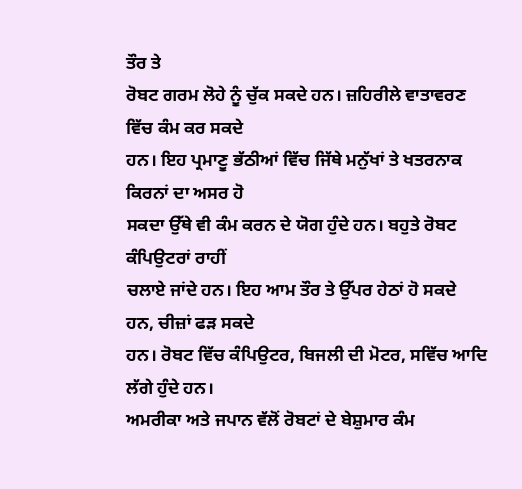ਤੌਰ ਤੇ
ਰੋਬਟ ਗਰਮ ਲੋਹੇ ਨੂੰ ਚੁੱਕ ਸਕਦੇ ਹਨ। ਜ਼ਹਿਰੀਲੇ ਵਾਤਾਵਰਣ ਵਿੱਚ ਕੰਮ ਕਰ ਸਕਦੇ
ਹਨ। ਇਹ ਪ੍ਰਮਾਣੂ ਭੱਠੀਆਂ ਵਿੱਚ ਜਿੱਥੇ ਮਨੁੱਖਾਂ ਤੇ ਖਤਰਨਾਕ ਕਿਰਨਾਂ ਦਾ ਅਸਰ ਹੋ
ਸਕਦਾ ਉੱਥੇ ਵੀ ਕੰਮ ਕਰਨ ਦੇ ਯੋਗ ਹੁੰਦੇ ਹਨ। ਬਹੁਤੇ ਰੋਬਟ ਕੰਪਿਉਟਰਾਂ ਰਾਹੀਂ
ਚਲਾਏ ਜਾਂਦੇ ਹਨ। ਇਹ ਆਮ ਤੌਰ ਤੇ ਉੱਪਰ ਹੇਠਾਂ ਹੋ ਸਕਦੇ ਹਨ, ਚੀਜ਼ਾਂ ਫੜ ਸਕਦੇ
ਹਨ। ਰੋਬਟ ਵਿੱਚ ਕੰਪਿਉਟਰ, ਬਿਜਲੀ ਦੀ ਮੋਟਰ, ਸਵਿੱਚ ਆਦਿ ਲੱਗੇ ਹੁੰਦੇ ਹਨ।
ਅਮਰੀਕਾ ਅਤੇ ਜਪਾਨ ਵੱਲੋਂ ਰੋਬਟਾਂ ਦੇ ਬੇਸ਼ੁਮਾਰ ਕੰਮ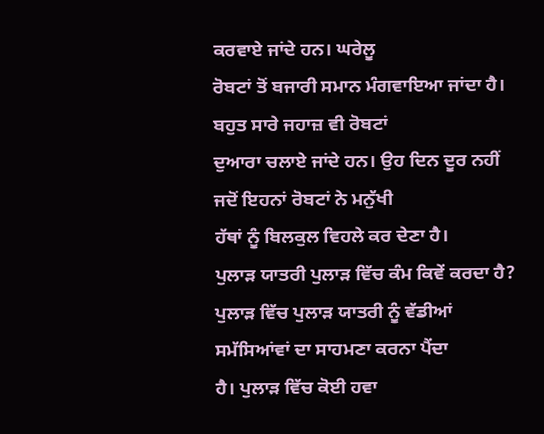ਕਰਵਾਏ ਜਾਂਦੇ ਹਨ। ਘਰੇਲੂ
ਰੋਬਟਾਂ ਤੋਂ ਬਜਾਰੀ ਸਮਾਨ ਮੰਗਵਾਇਆ ਜਾਂਦਾ ਹੈ। ਬਹੁਤ ਸਾਰੇ ਜਹਾਜ਼ ਵੀ ਰੋਬਟਾਂ
ਦੁਆਰਾ ਚਲਾਏ ਜਾਂਦੇ ਹਨ। ਉਹ ਦਿਨ ਦੂਰ ਨਹੀਂ ਜਦੋਂ ਇਹਨਾਂ ਰੋਬਟਾਂ ਨੇ ਮਨੁੱਖੀ
ਹੱਥਾਂ ਨੂੰ ਬਿਲਕੁਲ ਵਿਹਲੇ ਕਰ ਦੇਣਾ ਹੈ।
ਪੁਲਾੜ ਯਾਤਰੀ ਪੁਲਾੜ ਵਿੱਚ ਕੰਮ ਕਿਵੇਂ ਕਰਦਾ ਹੈ?
ਪੁਲਾੜ ਵਿੱਚ ਪੁਲਾੜ ਯਾਤਰੀ ਨੂੰ ਵੱਡੀਆਂ ਸਮੱਸਿਆਂਵਾਂ ਦਾ ਸਾਹਮਣਾ ਕਰਨਾ ਪੈਂਦਾ
ਹੈ। ਪੁਲਾੜ ਵਿੱਚ ਕੋਈ ਹਵਾ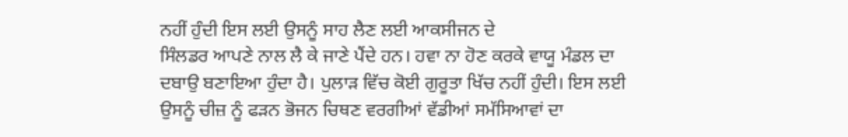ਨਹੀਂ ਹੁੰਦੀ ਇਸ ਲਈ ਉਸਨੂੰ ਸਾਹ ਲੈਣ ਲਈ ਆਕਸੀਜਨ ਦੇ
ਸਿੰਲਡਰ ਆਪਣੇ ਨਾਲ ਲੈ ਕੇ ਜਾਣੇ ਪੈਂਦੇ ਹਨ। ਹਵਾ ਨਾ ਹੋਣ ਕਰਕੇ ਵਾਯੂ ਮੰਡਲ ਦਾ
ਦਬਾਉ ਬਣਾਇਆ ਹੁੰਦਾ ਹੈ। ਪੁਲਾੜ ਵਿੱਚ ਕੋਈ ਗੁਰੂਤਾ ਖਿੱਚ ਨਹੀਂ ਹੁੰਦੀ। ਇਸ ਲਈ
ਉਸਨੂੰ ਚੀਜ਼ ਨੂੰ ਫੜਨ ਭੋਜਨ ਚਿਥਣ ਵਰਗੀਆਂ ਵੱਡੀਆਂ ਸਮੱਸਿਆਵਾਂ ਦਾ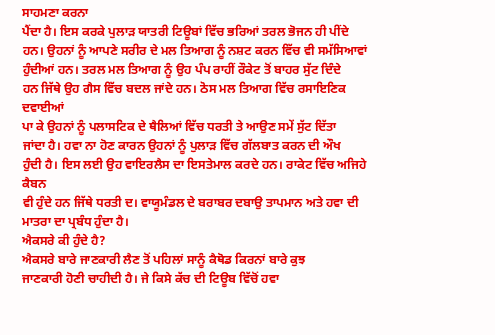ਸਾਹਮਣਾ ਕਰਨਾ
ਪੈਂਦਾ ਹੈ। ਇਸ ਕਰਕੇ ਪੁਲਾੜ ਯਾਤਰੀ ਟਿਊਬਾਂ ਵਿੱਚ ਭਰਿਆਂ ਤਰਲ ਭੋਜਨ ਹੀ ਪੀਂਦੇ
ਹਨ। ਉਹਨਾਂ ਨੂੰ ਆਪਣੇ ਸਰੀਰ ਦੇ ਮਲ ਤਿਆਗ ਨੂੰ ਨਸ਼ਟ ਕਰਨ ਵਿੱਚ ਵੀ ਸਮੱਸਿਆਵਾਂ
ਹੁੰਦੀਆਂ ਹਨ। ਤਰਲ ਮਲ ਤਿਆਗ ਨੂੰ ਉਹ ਪੰਪ ਰਾਹੀਂ ਰੌਕੇਟ ਤੋਂ ਬਾਹਰ ਸੁੱਟ ਦਿੰਦੇ
ਹਨ ਜਿੱਥੇ ਉਹ ਗੈਸ ਵਿੱਚ ਬਦਲ ਜਾਂਦੇ ਹਨ। ਠੋਸ ਮਲ ਤਿਆਗ ਵਿੱਚ ਰਸਾਇਣਿਕ ਦਵਾਈਆਂ
ਪਾ ਕੇ ਉਹਨਾਂ ਨੂੰ ਪਲਾਸਟਿਕ ਦੇ ਥੈਲਿਆਂ ਵਿੱਚ ਧਰਤੀ ਤੇ ਆਉਣ ਸਮੇਂ ਸੁੱਟ ਦਿੱਤਾ
ਜਾਂਦਾ ਹੈ। ਹਵਾ ਨਾ ਹੋਣ ਕਾਰਨ ਉਹਨਾਂ ਨੂੰ ਪੁਲਾੜ ਵਿੱਚ ਗੱਲਬਾਤ ਕਰਨ ਦੀ ਔਖ
ਹੁੰਦੀ ਹੈ। ਇਸ ਲਈ ਉਹ ਵਾਇਰਲੈਸ ਦਾ ਇਸਤੇਮਾਲ ਕਰਦੇ ਹਨ। ਰਾਕੇਟ ਵਿੱਚ ਅਜਿਹੇ ਕੈਬਨ
ਵੀ ਹੁੰਦੇ ਹਨ ਜਿੱਥੇ ਧਰਤੀ ਦ। ਵਾਯੂਮੰਡਲ ਦੇ ਬਰਾਬਰ ਦਬਾਉ ਤਾਪਮਾਨ ਅਤੇ ਹਵਾ ਦੀ
ਮਾਤਰਾ ਦਾ ਪ੍ਰਬੰਧ ਹੁੰਦਾ ਹੈ।
ਐਕਸਰੇ ਕੀ ਹੁੰਦੇ ਹੈ?
ਐਕਸਰੇ ਬਾਰੇ ਜਾਣਕਾਰੀ ਲੈਣ ਤੋਂ ਪਹਿਲਾਂ ਸਾਨੂੰ ਕੈਥੋਡ ਕਿਰਨਾਂ ਬਾਰੇ ਕੁਝ
ਜਾਣਕਾਰੀ ਹੋਣੀ ਚਾਹੀਦੀ ਹੈ। ਜੇ ਕਿਸੇ ਕੱਚ ਦੀ ਟਿਊਬ ਵਿੱਚੋਂ ਹਵਾ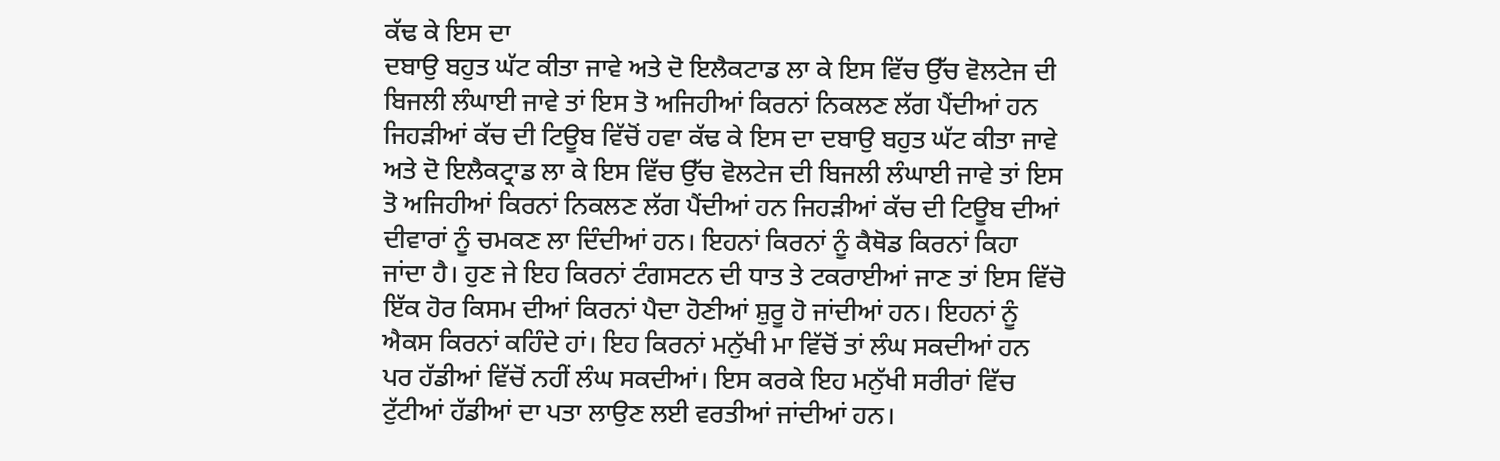ਕੱਢ ਕੇ ਇਸ ਦਾ
ਦਬਾਉ ਬਹੁਤ ਘੱਟ ਕੀਤਾ ਜਾਵੇ ਅਤੇ ਦੋ ਇਲੈਕਟਾਡ ਲਾ ਕੇ ਇਸ ਵਿੱਚ ਉੱਚ ਵੋਲਟੇਜ ਦੀ
ਬਿਜਲੀ ਲੰਘਾਈ ਜਾਵੇ ਤਾਂ ਇਸ ਤੋ ਅਜਿਹੀਆਂ ਕਿਰਨਾਂ ਨਿਕਲਣ ਲੱਗ ਪੈਂਦੀਆਂ ਹਨ
ਜਿਹੜੀਆਂ ਕੱਚ ਦੀ ਟਿਊਬ ਵਿੱਚੋਂ ਹਵਾ ਕੱਢ ਕੇ ਇਸ ਦਾ ਦਬਾਉ ਬਹੁਤ ਘੱਟ ਕੀਤਾ ਜਾਵੇ
ਅਤੇ ਦੋ ਇਲੈਕਟ੍ਰਾਡ ਲਾ ਕੇ ਇਸ ਵਿੱਚ ਉੱਚ ਵੋਲਟੇਜ ਦੀ ਬਿਜਲੀ ਲੰਘਾਈ ਜਾਵੇ ਤਾਂ ਇਸ
ਤੋ ਅਜਿਹੀਆਂ ਕਿਰਨਾਂ ਨਿਕਲਣ ਲੱਗ ਪੈਂਦੀਆਂ ਹਨ ਜਿਹੜੀਆਂ ਕੱਚ ਦੀ ਟਿਊਬ ਦੀਆਂ
ਦੀਵਾਰਾਂ ਨੂੰ ਚਮਕਣ ਲਾ ਦਿੰਦੀਆਂ ਹਨ। ਇਹਨਾਂ ਕਿਰਨਾਂ ਨੂੰ ਕੈਥੋਡ ਕਿਰਨਾਂ ਕਿਹਾ
ਜਾਂਦਾ ਹੈ। ਹੁਣ ਜੇ ਇਹ ਕਿਰਨਾਂ ਟੰਗਸਟਨ ਦੀ ਧਾਤ ਤੇ ਟਕਰਾਈਆਂ ਜਾਣ ਤਾਂ ਇਸ ਵਿੱਚੋ
ਇੱਕ ਹੋਰ ਕਿਸਮ ਦੀਆਂ ਕਿਰਨਾਂ ਪੈਦਾ ਹੋਣੀਆਂ ਸ਼ੁਰੂ ਹੋ ਜਾਂਦੀਆਂ ਹਨ। ਇਹਨਾਂ ਨੂੰ
ਐਕਸ ਕਿਰਨਾਂ ਕਹਿੰਦੇ ਹਾਂ। ਇਹ ਕਿਰਨਾਂ ਮਨੁੱਖੀ ਮਾ ਵਿੱਚੋਂ ਤਾਂ ਲੰਘ ਸਕਦੀਆਂ ਹਨ
ਪਰ ਹੱਡੀਆਂ ਵਿੱਚੋਂ ਨਹੀਂ ਲੰਘ ਸਕਦੀਆਂ। ਇਸ ਕਰਕੇ ਇਹ ਮਨੁੱਖੀ ਸਰੀਰਾਂ ਵਿੱਚ
ਟੁੱਟੀਆਂ ਹੱਡੀਆਂ ਦਾ ਪਤਾ ਲਾਉਣ ਲਈ ਵਰਤੀਆਂ ਜਾਂਦੀਆਂ ਹਨ।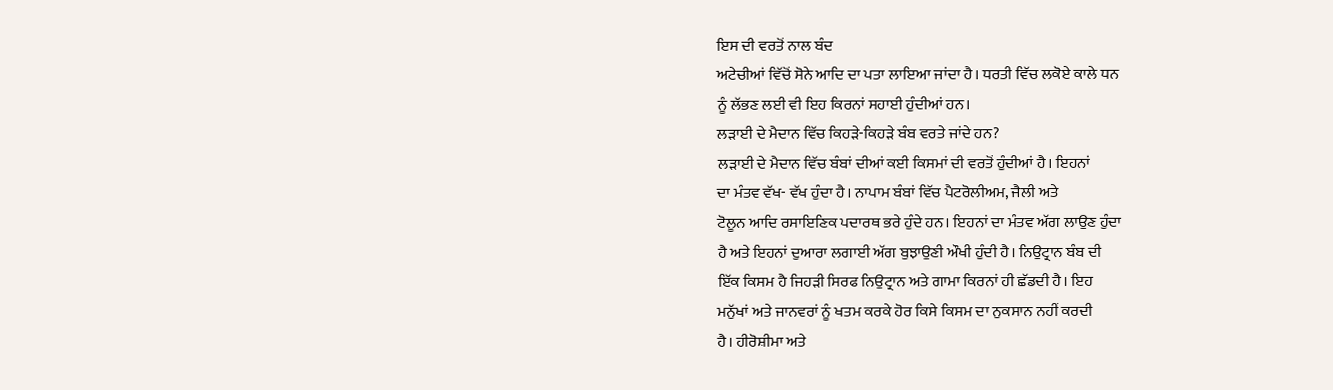ਇਸ ਦੀ ਵਰਤੋਂ ਨਾਲ ਬੰਦ
ਅਟੇਚੀਆਂ ਵਿੱਚੋਂ ਸੋਨੇ ਆਦਿ ਦਾ ਪਤਾ ਲਾਇਆ ਜਾਂਦਾ ਹੈ। ਧਰਤੀ ਵਿੱਚ ਲਕੋਏ ਕਾਲੇ ਧਨ
ਨੂੰ ਲੱਭਣ ਲਈ ਵੀ ਇਹ ਕਿਰਨਾਂ ਸਹਾਈ ਹੁੰਦੀਆਂ ਹਨ।
ਲੜਾਈ ਦੇ ਮੈਦਾਨ ਵਿੱਚ ਕਿਹੜੇ-ਕਿਹੜੇ ਬੰਬ ਵਰਤੇ ਜਾਂਦੇ ਹਨ?
ਲੜਾਈ ਦੇ ਮੈਦਾਨ ਵਿੱਚ ਬੰਬਾਂ ਦੀਆਂ ਕਈ ਕਿਸਮਾਂ ਦੀ ਵਰਤੋਂ ਹੁੰਦੀਆਂ ਹੈ। ਇਹਨਾਂ
ਦਾ ਮੰਤਵ ਵੱਖ- ਵੱਖ ਹੁੰਦਾ ਹੈ। ਨਾਪਾਮ ਬੰਬਾਂ ਵਿੱਚ ਪੈਟਰੋਲੀਅਮ, ਜੈਲੀ ਅਤੇ
ਟੋਲੂਨ ਆਦਿ ਰਸਾਇਣਿਕ ਪਦਾਰਥ ਭਰੇ ਹੁੰਦੇ ਹਨ। ਇਹਨਾਂ ਦਾ ਮੰਤਵ ਅੱਗ ਲਾਉਣ ਹੁੰਦਾ
ਹੈ ਅਤੇ ਇਹਨਾਂ ਦੁਆਰਾ ਲਗਾਈ ਅੱਗ ਬੁਝਾਉਣੀ ਔਖੀ ਹੁੰਦੀ ਹੈ। ਨਿਉਟ੍ਰਾਨ ਬੰਬ ਦੀ
ਇੱਕ ਕਿਸਮ ਹੈ ਜਿਹੜੀ ਸਿਰਫ ਨਿਉਟ੍ਰਾਨ ਅਤੇ ਗਾਮਾ ਕਿਰਨਾਂ ਹੀ ਛੱਡਦੀ ਹੈ। ਇਹ
ਮਨੁੱਖਾਂ ਅਤੇ ਜਾਨਵਰਾਂ ਨੂੰ ਖਤਮ ਕਰਕੇ ਹੋਰ ਕਿਸੇ ਕਿਸਮ ਦਾ ਨੁਕਸਾਨ ਨਹੀਂ ਕਰਦੀ
ਹੈ। ਹੀਰੋਸ਼ੀਮਾ ਅਤੇ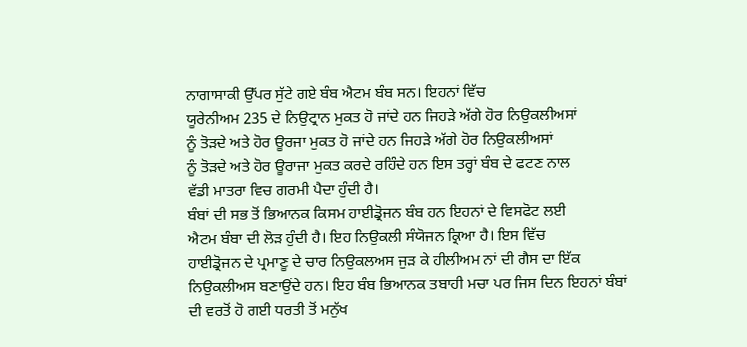ਨਾਗਾਸਾਕੀ ਉੱਪਰ ਸੁੱਟੇ ਗਏ ਬੰਬ ਐਟਮ ਬੰਬ ਸਨ। ਇਹਨਾਂ ਵਿੱਚ
ਯੂਰੇਨੀਅਮ 235 ਦੇ ਨਿਉਟ੍ਰਾਨ ਮੁਕਤ ਹੋ ਜਾਂਦੇ ਹਨ ਜਿਹੜੇ ਅੱਗੇ ਹੋਰ ਨਿਉਕਲੀਅਸਾਂ
ਨੂੰ ਤੋੜਦੇ ਅਤੇ ਹੋਰ ਊਰਜਾ ਮੁਕਤ ਹੋ ਜਾਂਦੇ ਹਨ ਜਿਹੜੇ ਅੱਗੇ ਹੋਰ ਨਿਉਕਲੀਅਸਾਂ
ਨੂੰ ਤੋੜਦੇ ਅਤੇ ਹੋਰ ਊਰਾਜਾ ਮੁਕਤ ਕਰਦੇ ਰਹਿੰਦੇ ਹਨ ਇਸ ਤਰ੍ਹਾਂ ਬੰਬ ਦੇ ਫਟਣ ਨਾਲ
ਵੱਡੀ ਮਾਤਰਾ ਵਿਚ ਗਰਮੀ ਪੈਦਾ ਹੁੰਦੀ ਹੈ।
ਬੰਬਾਂ ਦੀ ਸਭ ਤੋਂ ਭਿਆਨਕ ਕਿਸਮ ਹਾਈਡ੍ਰੋਜਨ ਬੰਬ ਹਨ ਇਹਨਾਂ ਦੇ ਵਿਸਫੋਟ ਲਈ
ਐਟਮ ਬੰਬਾ ਦੀ ਲੋੜ ਹੁੰਦੀ ਹੈ। ਇਹ ਨਿਉਕਲੀ ਸੰਯੋਜਨ ਕ੍ਰਿਆ ਹੈ। ਇਸ ਵਿੱਚ
ਹਾਈਡ੍ਰੋਜਨ ਦੇ ਪ੍ਰਮਾਣੂ ਦੇ ਚਾਰ ਨਿਉਕਲਅਸ ਜੁੜ ਕੇ ਹੀਲੀਅਮ ਨਾਂ ਦੀ ਗੈਸ ਦਾ ਇੱਕ
ਨਿਉਕਲੀਅਸ ਬਣਾਉਂਦੇ ਹਨ। ਇਹ ਬੰਬ ਭਿਆਨਕ ਤਬਾਹੀ ਮਚਾ ਪਰ ਜਿਸ ਦਿਨ ਇਹਨਾਂ ਬੰਬਾਂ
ਦੀ ਵਰਤੋਂ ਹੋ ਗਈ ਧਰਤੀ ਤੋਂ ਮਨੁੱਖ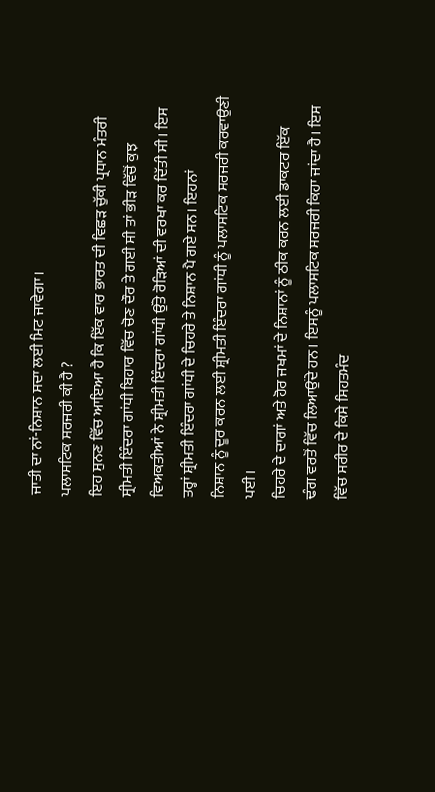ਜਾਤੀ ਦਾ ਨਾਂ-ਨਿਸ਼ਾਨ ਸਦਾ ਲਈ ਮਿਟ ਜਾਵੇਗਾ।
ਪਲਾਸਟਿਕ ਸਰਜਰੀ ਕੀ ਹੈ ?
ਇਹ ਸੁਨਣ ਵਿੱਚ ਆਇਆ ਹੈ ਕਿ ਇੱਕ ਵਾਰ ਭਾਰਤ ਦੀ ਵਿਛੜ ਚੁੱਕੀ ਪ੍ਰਧਾਨ ਮੰਤਰੀ
ਸ੍ਰੀਮਤੀ ਇੰਦਰਾ ਗਾਂਧੀ ਬਿਹਾਰ ਵਿੱਚ ਚੋਣ ਦੌਰ ਤੇ ਗਈ ਸੀ ਤਾਂ ਭੀੜ ਵਿੱਚੋਂ ਕੁਝ
ਵਿਅਕਤੀਆਂ ਨੇ ਸ਼੍ਰੀਮਤੀ ਇੰਦਰਾ ਗਾਂਧੀ ਉੱਤੇ ਰੋੜਿਆਂ ਦੀ ਵਰਖਾ ਕਰ ਦਿੱਤੀ ਸੀ। ਇਸ
ਤਰ੍ਹਾਂ ਸ਼੍ਰੀਮਤੀ ਇੰਦਰਾ ਗਾਂਧੀ ਦੇ ਚਿਹਰੇ ਤੇ ਨਿਸ਼ਾਨ ਪੈ ਗਏ ਸਨ। ਇਹਨਾਂ
ਨਿਸ਼ਾਨ ਨੂੰ ਦੂਰ ਕਰਨ ਲਈ ਸ਼੍ਰੀਮਤੀ ਇੰਦਰਾ ਗਾਂਧੀ ਨੂੰ ਪਲਾਸਟਿਕ ਸਰਜਰੀ ਕਰਵਾਉਣੀ
ਪਈ।
ਚਿਹਰੇ ਦੇ ਦਾਗਾਂ ਅਤੇ ਹੋਰ ਜਖਮਾਂ ਦੇ ਨਿਸ਼ਾਨਾਂ ਨੂੰ ਠੀਕ ਕਰਨ ਲਈ ਡਾਕਟਰ ਇੱਕ
ਢੰਗ ਵਰਤੋਂ ਵਿੱਚ ਲਿਆਉਂਦੇ ਹਨ। ਇਸਨੂੰ ਪਲਾਸਟਿਕ ਸਰਜਰੀ ਕਿਹਾ ਜਾਂਦਾ ਹੈ। ਇਸ
ਵਿੱਚ ਸਰੀਰ ਦੇ ਕਿਸੇ ਸਿਹਤਮੰਦ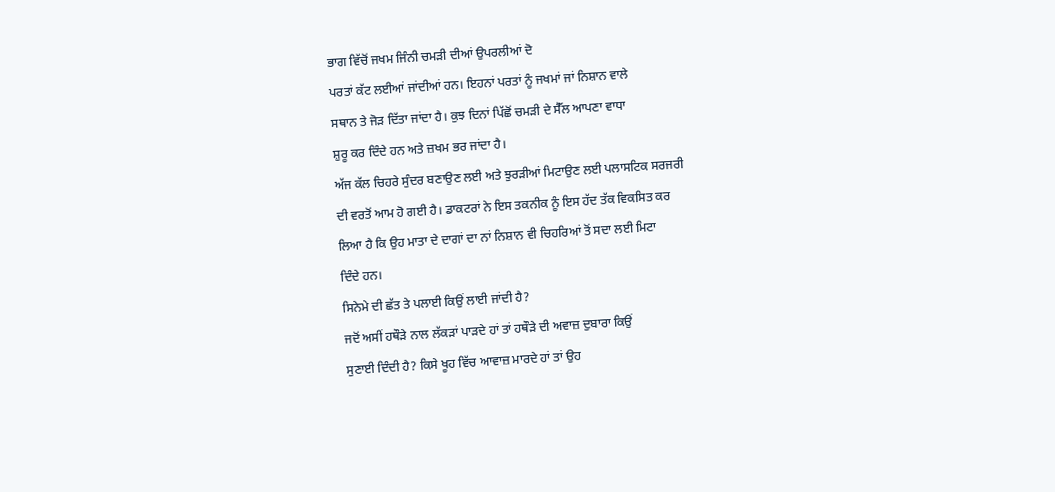ਭਾਗ ਵਿੱਚੋਂ ਜਖਮ ਜਿੰਨੀ ਚਮੜੀ ਦੀਆਂ ਉਪਰਲੀਆਂ ਦੋ
ਪਰਤਾਂ ਕੱਟ ਲਈਆਂ ਜਾਂਦੀਆਂ ਹਨ। ਇਹਨਾਂ ਪਰਤਾਂ ਨੂੰ ਜਖਮਾਂ ਜਾਂ ਨਿਸ਼ਾਨ ਵਾਲੇ
ਸਥਾਨ ਤੇ ਜੋੜ ਦਿੱਤਾ ਜਾਂਦਾ ਹੈ। ਕੁਝ ਦਿਨਾਂ ਪਿੱਛੋਂ ਚਮੜੀ ਦੇ ਸੈੱਲ ਆਪਣਾ ਵਾਧਾ
ਸ਼ੁਰੂ ਕਰ ਦਿੰਦੇ ਹਨ ਅਤੇ ਜ਼ਖਮ ਭਰ ਜਾਂਦਾ ਹੈ।
ਅੱਜ ਕੱਲ ਚਿਹਰੇ ਸੁੰਦਰ ਬਣਾਉਣ ਲਈ ਅਤੇ ਝੁਰੜੀਆਂ ਮਿਟਾਉਣ ਲਈ ਪਲਾਸਟਿਕ ਸਰਜਰੀ
ਦੀ ਵਰਤੋਂ ਆਮ ਹੋ ਗਈ ਹੈ। ਡਾਕਟਰਾਂ ਨੇ ਇਸ ਤਕਨੀਕ ਨੂੰ ਇਸ ਹੱਦ ਤੱਕ ਵਿਕਸਿਤ ਕਰ
ਲਿਆ ਹੈ ਕਿ ਉਹ ਮਾਤਾ ਦੇ ਦਾਗਾਂ ਦਾ ਨਾਂ ਨਿਸ਼ਾਨ ਵੀ ਚਿਹਰਿਆਂ ਤੋਂ ਸਦਾ ਲਈ ਮਿਟਾ
ਦਿੰਦੇ ਹਨ।
ਸਿਨੇਮੇ ਦੀ ਛੱਤ ਤੇ ਪਲਾਈ ਕਿਉਂ ਲਾਈ ਜਾਂਦੀ ਹੈ?
ਜਦੋਂ ਅਸੀਂ ਹਥੌੜੇ ਨਾਲ ਲੱਕੜਾਂ ਪਾੜਦੇ ਹਾਂ ਤਾਂ ਹਥੌੜੇ ਦੀ ਅਵਾਜ਼ ਦੁਬਾਰਾ ਕਿਉਂ
ਸੁਣਾਈ ਦਿੰਦੀ ਹੈ? ਕਿਸੇ ਖੂਹ ਵਿੱਚ ਆਵਾਜ਼ ਮਾਰਦੇ ਹਾਂ ਤਾਂ ਉਹ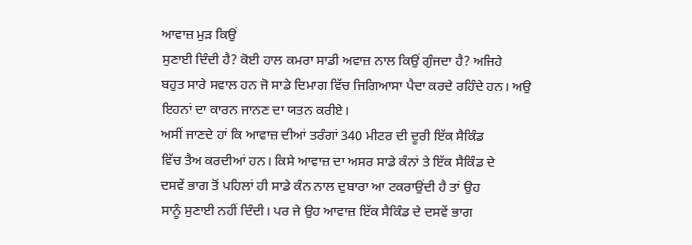ਆਵਾਜ਼ ਮੁੜ ਕਿਉਂ
ਸੁਣਾਈ ਦਿੰਦੀ ਹੈ? ਕੋਈ ਹਾਲ ਕਮਰਾ ਸਾਡੀ ਅਵਾਜ਼ ਨਾਲ ਕਿਉਂ ਗੁੰਜਦਾ ਹੈ? ਅਜਿਹੇ
ਬਹੁਤ ਸਾਰੇ ਸਵਾਲ ਹਨ ਜੋ ਸਾਡੇ ਦਿਮਾਗ ਵਿੱਚ ਜਿਗਿਆਸਾ ਪੈਦਾ ਕਰਦੇ ਰਹਿੰਦੇ ਹਨ। ਅਉ
ਇਹਨਾਂ ਦਾ ਕਾਰਨ ਜਾਨਣ ਦਾ ਯਤਨ ਕਰੀਏ।
ਅਸੀਂ ਜਾਣਦੇ ਹਾਂ ਕਿ ਆਵਾਜ਼ ਦੀਆਂ ਤਰੰਗਾਂ 340 ਮੀਟਰ ਦੀ ਦੂਰੀ ਇੱਕ ਸੈਕਿੰਡ
ਵਿੱਚ ਤੈਅ ਕਰਦੀਆਂ ਹਨ। ਕਿਸੇ ਆਵਾਜ਼ ਦਾ ਅਸਰ ਸਾਡੇ ਕੰਨਾਂ ਤੇ ਇੱਕ ਸੈਕਿੰਡ ਦੇ
ਦਸਵੇਂ ਭਾਗ ਤੋਂ ਪਹਿਲਾਂ ਹੀ ਸਾਡੇ ਕੰਨ ਨਾਲ ਦੁਬਾਰਾ ਆ ਟਕਰਾਉਂਦੀ ਹੈ ਤਾਂ ਉਹ
ਸਾਨੂੰ ਸੁਣਾਈ ਨਹੀਂ ਦਿੰਦੀ। ਪਰ ਜੇ ਉਹ ਆਵਾਜ਼ ਇੱਕ ਸੈਕਿੰਡ ਦੇ ਦਸਵੇਂ ਭਾਗ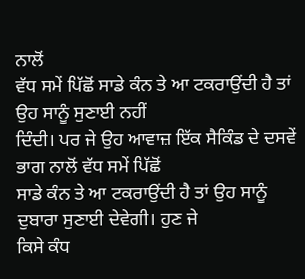ਨਾਲੋਂ
ਵੱਧ ਸਮੇਂ ਪਿੱਛੋਂ ਸਾਡੇ ਕੰਨ ਤੇ ਆ ਟਕਰਾਉਂਦੀ ਹੈ ਤਾਂ ਉਹ ਸਾਨੂੰ ਸੁਣਾਈ ਨਹੀਂ
ਦਿੰਦੀ। ਪਰ ਜੇ ਉਹ ਆਵਾਜ਼ ਇੱਕ ਸੈਕਿੰਡ ਦੇ ਦਸਵੇਂ ਭਾਗ ਨਾਲੋਂ ਵੱਧ ਸਮੇਂ ਪਿੱਛੋਂ
ਸਾਡੇ ਕੰਨ ਤੇ ਆ ਟਕਰਾਉਂਦੀ ਹੈ ਤਾਂ ਉਹ ਸਾਨੂੰ ਦੁਬਾਰਾ ਸੁਣਾਈ ਦੇਵੇਗੀ। ਹੁਣ ਜੇ
ਕਿਸੇ ਕੰਧ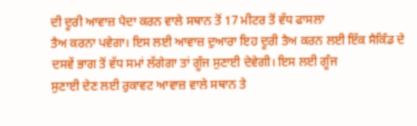ਦੀ ਦੂਰੀ ਆਵਾਜ਼ ਪੈਦਾ ਕਰਨ ਵਾਲੇ ਸਥਾਨ ਤੋਂ 17 ਮੀਟਰ ਤੋਂ ਵੱਧ ਫਾਸਲਾ
ਤੈਅ ਕਰਨਾ ਪਵੇਗਾ। ਇਸ ਲਈ ਆਵਾਜ਼ ਦੁਆਰਾ ਇਹ ਦੂਰੀ ਤੈਅ ਕਰਨ ਲਈ ਇੱਕ ਸੈਕਿੰਡ ਦੇ
ਦਸਵੇਂ ਭਾਗ ਤੋਂ ਵੱਧ ਸਮਾਂ ਲੱਗੇਗਾ ਤਾਂ ਗੂੰਜ ਸੁਣਾਈ ਦੇਵੇਗੀ। ਇਸ ਲਈ ਗੂੰਜ
ਸੁਣਾਈ ਦੇਣ ਲਈ ਰੁਕਾਵਟ ਆਵਾਜ਼ ਵਾਲੇ ਸਥਾਨ ਤੇ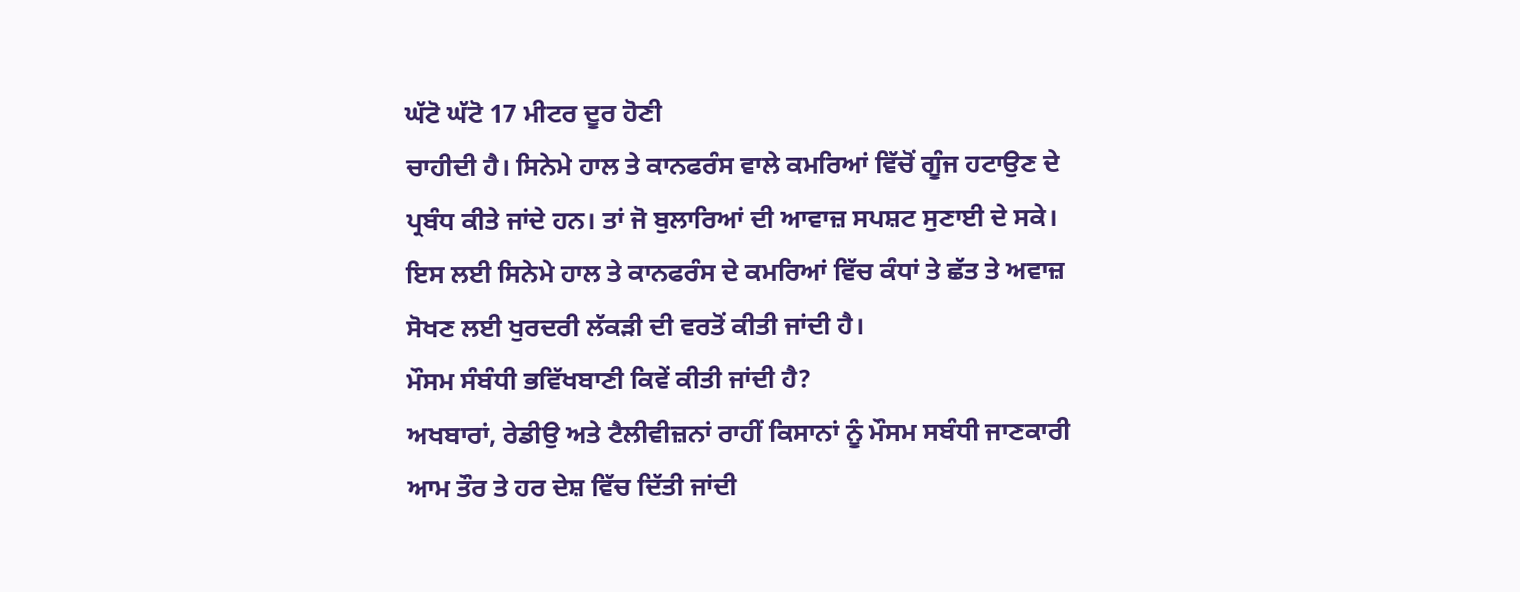ਘੱਟੋ ਘੱਟੋ 17 ਮੀਟਰ ਦੂਰ ਹੋਣੀ
ਚਾਹੀਦੀ ਹੈ। ਸਿਨੇਮੇ ਹਾਲ ਤੇ ਕਾਨਫਰੰਸ ਵਾਲੇ ਕਮਰਿਆਂ ਵਿੱਚੋਂ ਗੂੰਜ ਹਟਾਉਣ ਦੇ
ਪ੍ਰਬੰਧ ਕੀਤੇ ਜਾਂਦੇ ਹਨ। ਤਾਂ ਜੋ ਬੁਲਾਰਿਆਂ ਦੀ ਆਵਾਜ਼ ਸਪਸ਼ਟ ਸੁਣਾਈ ਦੇ ਸਕੇ।
ਇਸ ਲਈ ਸਿਨੇਮੇ ਹਾਲ ਤੇ ਕਾਨਫਰੰਸ ਦੇ ਕਮਰਿਆਂ ਵਿੱਚ ਕੰਧਾਂ ਤੇ ਛੱਤ ਤੇ ਅਵਾਜ਼
ਸੋਖਣ ਲਈ ਖੁਰਦਰੀ ਲੱਕੜੀ ਦੀ ਵਰਤੋਂ ਕੀਤੀ ਜਾਂਦੀ ਹੈ।
ਮੌਸਮ ਸੰਬੰਧੀ ਭਵਿੱਖਬਾਣੀ ਕਿਵੇਂ ਕੀਤੀ ਜਾਂਦੀ ਹੈ?
ਅਖਬਾਰਾਂ, ਰੇਡੀਉ ਅਤੇ ਟੈਲੀਵੀਜ਼ਨਾਂ ਰਾਹੀਂ ਕਿਸਾਨਾਂ ਨੂੰ ਮੌਸਮ ਸਬੰਧੀ ਜਾਣਕਾਰੀ
ਆਮ ਤੌਰ ਤੇ ਹਰ ਦੇਸ਼ ਵਿੱਚ ਦਿੱਤੀ ਜਾਂਦੀ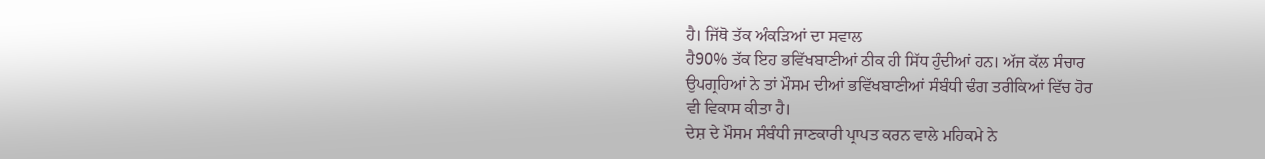ਹੈ। ਜਿੱਥੋ ਤੱਕ ਅੰਕੜਿਆਂ ਦਾ ਸਵਾਲ
ਹੈ90% ਤੱਕ ਇਹ ਭਵਿੱਖਬਾਣੀਆਂ ਠੀਕ ਹੀ ਸਿੱਧ ਹੁੰਦੀਆਂ ਹਨ। ਅੱਜ ਕੱਲ ਸੰਚਾਰ
ਉਪਗ੍ਰਹਿਆਂ ਨੇ ਤਾਂ ਮੌਸਮ ਦੀਆਂ ਭਵਿੱਖਬਾਣੀਆਂ ਸੰਬੰਧੀ ਢੰਗ ਤਰੀਕਿਆਂ ਵਿੱਚ ਹੋਰ
ਵੀ ਵਿਕਾਸ ਕੀਤਾ ਹੈ।
ਦੇਸ਼ ਦੇ ਮੌਸਮ ਸੰਬੰਧੀ ਜਾਣਕਾਰੀ ਪ੍ਰਾਪਤ ਕਰਨ ਵਾਲੇ ਮਹਿਕਮੇ ਨੇ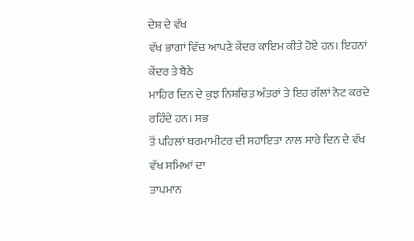ਦੇਸ਼ ਦੇ ਵੱਖ
ਵੱਖ ਭਾਗਾਂ ਵਿੱਚ ਆਪਣੇ ਕੇਂਦਰ ਕਾਇਮ ਕੀਤੇ ਹੋਏ ਹਨ। ਇਹਨਾਂ ਕੇਂਦਰ ਤੇ ਬੈਠੇ
ਮਾਹਿਰ ਦਿਨ ਦੇ ਕੁਝ ਨਿਸ਼ਚਿਤ ਅੰਤਰਾਂ ਤੇ ਇਹ ਗੱਲਾਂ ਨੋਟ ਕਰਦੇ ਰਹਿੰਦੇ ਹਨ। ਸਭ
ਤੋਂ ਪਹਿਲਾਂ ਥਰਮਾਮੀਟਰ ਦੀ ਸਹਾਇਤਾ ਨਾਲ ਸਾਰੇ ਦਿਨ ਦੇ ਵੱਖ ਵੱਖ ਸਮਿਆਂ ਦਾ
ਤਾਪਮਾਨ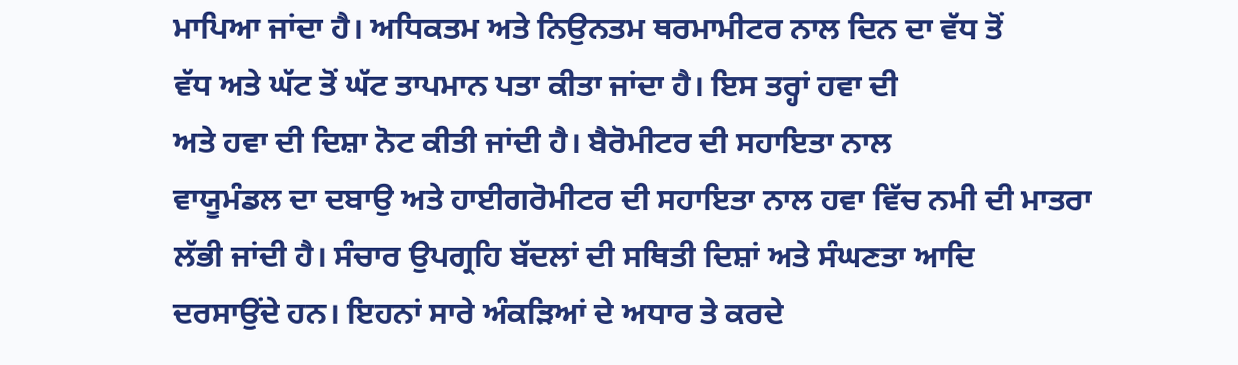ਮਾਪਿਆ ਜਾਂਦਾ ਹੈ। ਅਧਿਕਤਮ ਅਤੇ ਨਿਉਨਤਮ ਥਰਮਾਮੀਟਰ ਨਾਲ ਦਿਨ ਦਾ ਵੱਧ ਤੋਂ
ਵੱਧ ਅਤੇ ਘੱਟ ਤੋਂ ਘੱਟ ਤਾਪਮਾਨ ਪਤਾ ਕੀਤਾ ਜਾਂਦਾ ਹੈ। ਇਸ ਤਰ੍ਹਾਂ ਹਵਾ ਦੀ
ਅਤੇ ਹਵਾ ਦੀ ਦਿਸ਼ਾ ਨੋਟ ਕੀਤੀ ਜਾਂਦੀ ਹੈ। ਬੈਰੋਮੀਟਰ ਦੀ ਸਹਾਇਤਾ ਨਾਲ
ਵਾਯੂਮੰਡਲ ਦਾ ਦਬਾਉ ਅਤੇ ਹਾਈਗਰੋਮੀਟਰ ਦੀ ਸਹਾਇਤਾ ਨਾਲ ਹਵਾ ਵਿੱਚ ਨਮੀ ਦੀ ਮਾਤਰਾ
ਲੱਭੀ ਜਾਂਦੀ ਹੈ। ਸੰਚਾਰ ਉਪਗ੍ਰਹਿ ਬੱਦਲਾਂ ਦੀ ਸਥਿਤੀ ਦਿਸ਼ਾਂ ਅਤੇ ਸੰਘਣਤਾ ਆਦਿ
ਦਰਸਾਉਂਦੇ ਹਨ। ਇਹਨਾਂ ਸਾਰੇ ਅੰਕੜਿਆਂ ਦੇ ਅਧਾਰ ਤੇ ਕਰਦੇ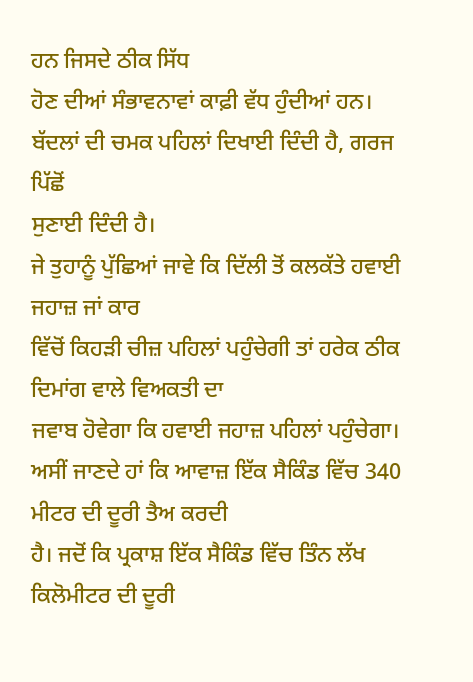ਹਨ ਜਿਸਦੇ ਠੀਕ ਸਿੱਧ
ਹੋਣ ਦੀਆਂ ਸੰਭਾਵਨਾਵਾਂ ਕਾਫ਼ੀ ਵੱਧ ਹੁੰਦੀਆਂ ਹਨ।
ਬੱਦਲਾਂ ਦੀ ਚਮਕ ਪਹਿਲਾਂ ਦਿਖਾਈ ਦਿੰਦੀ ਹੈ, ਗਰਜ ਪਿੱਛੋਂ
ਸੁਣਾਈ ਦਿੰਦੀ ਹੈ।
ਜੇ ਤੁਹਾਨੂੰ ਪੁੱਛਿਆਂ ਜਾਵੇ ਕਿ ਦਿੱਲੀ ਤੋਂ ਕਲਕੱਤੇ ਹਵਾਈ ਜਹਾਜ਼ ਜਾਂ ਕਾਰ
ਵਿੱਚੋਂ ਕਿਹੜੀ ਚੀਜ਼ ਪਹਿਲਾਂ ਪਹੁੰਚੇਗੀ ਤਾਂ ਹਰੇਕ ਠੀਕ ਦਿਮਾਂਗ ਵਾਲੇ ਵਿਅਕਤੀ ਦਾ
ਜਵਾਬ ਹੋਵੇਗਾ ਕਿ ਹਵਾਈ ਜਹਾਜ਼ ਪਹਿਲਾਂ ਪਹੁੰਚੇਗਾ।
ਅਸੀਂ ਜਾਣਦੇ ਹਾਂ ਕਿ ਆਵਾਜ਼ ਇੱਕ ਸੈਕਿੰਡ ਵਿੱਚ 340 ਮੀਟਰ ਦੀ ਦੂਰੀ ਤੈਅ ਕਰਦੀ
ਹੈ। ਜਦੋਂ ਕਿ ਪ੍ਰਕਾਸ਼ ਇੱਕ ਸੈਕਿੰਡ ਵਿੱਚ ਤਿੰਨ ਲੱਖ ਕਿਲੋਮੀਟਰ ਦੀ ਦੂਰੀ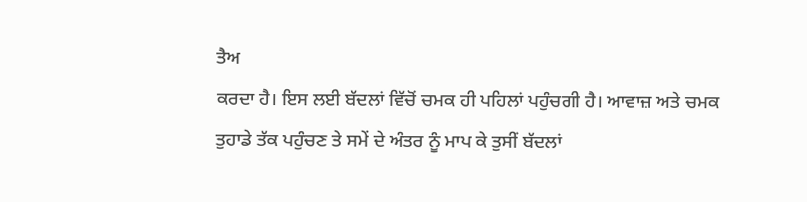ਤੈਅ
ਕਰਦਾ ਹੈ। ਇਸ ਲਈ ਬੱਦਲਾਂ ਵਿੱਚੋਂ ਚਮਕ ਹੀ ਪਹਿਲਾਂ ਪਹੁੰਚਗੀ ਹੈ। ਆਵਾਜ਼ ਅਤੇ ਚਮਕ
ਤੁਹਾਡੇ ਤੱਕ ਪਹੁੰਚਣ ਤੇ ਸਮੇਂ ਦੇ ਅੰਤਰ ਨੂੰ ਮਾਪ ਕੇ ਤੁਸੀਂ ਬੱਦਲਾਂ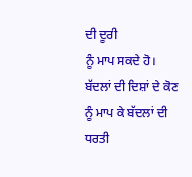ਦੀ ਦੂਰੀ
ਨੂੰ ਮਾਪ ਸਕਦੇ ਹੋ। ਬੱਦਲਾਂ ਦੀ ਦਿਸ਼ਾਂ ਦੇ ਕੋਣ ਨੂੰ ਮਾਪ ਕੇ ਬੱਦਲਾਂ ਦੀ ਧਰਤੀ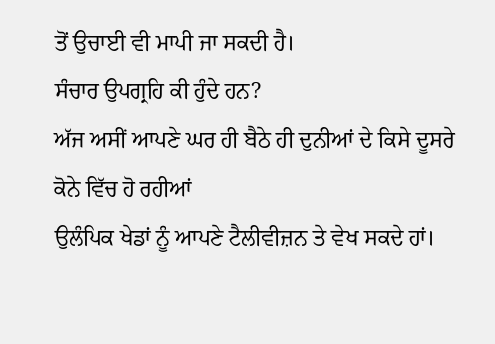ਤੋਂ ਉਚਾਈ ਵੀ ਮਾਪੀ ਜਾ ਸਕਦੀ ਹੈ।
ਸੰਚਾਰ ਉਪਗ੍ਰਹਿ ਕੀ ਹੁੰਦੇ ਹਨ?
ਅੱਜ ਅਸੀਂ ਆਪਣੇ ਘਰ ਹੀ ਬੈਠੇ ਹੀ ਦੁਨੀਆਂ ਦੇ ਕਿਸੇ ਦੂਸਰੇ ਕੋਨੇ ਵਿੱਚ ਹੋ ਰਹੀਆਂ
ਉਲੰਪਿਕ ਖੇਡਾਂ ਨੂੰ ਆਪਣੇ ਟੈਲੀਵੀਜ਼ਨ ਤੇ ਵੇਖ ਸਕਦੇ ਹਾਂ।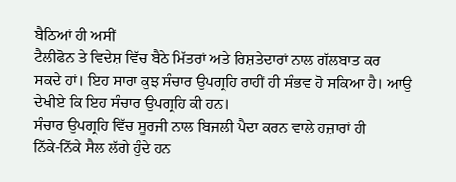ਬੈਠਿਆਂ ਹੀ ਅਸੀਂ
ਟੈਲੀਫੋਨ ਤੇ ਵਿਦੇਸ਼ ਵਿੱਚ ਬੈਠੇ ਮਿੱਤਰਾਂ ਅਤੇ ਰਿਸ਼ਤੇਦਾਰਾਂ ਨਾਲ ਗੱਲਬਾਤ ਕਰ
ਸਕਦੇ ਹਾਂ। ਇਹ ਸਾਰਾ ਕੁਝ ਸੰਚਾਰ ਉਪਗ੍ਰਹਿ ਰਾਹੀਂ ਹੀ ਸੰਭਵ ਹੋ ਸਕਿਆ ਹੈ। ਆਉ
ਦੇਖੀਏ ਕਿ ਇਹ ਸੰਚਾਰ ਉਪਗ੍ਰਹਿ ਕੀ ਹਨ।
ਸੰਚਾਰ ਉਪਗ੍ਰਹਿ ਵਿੱਚ ਸੂਰਜੀ ਨਾਲ ਬਿਜਲੀ ਪੈਦਾ ਕਰਨ ਵਾਲੇ ਹਜ਼ਾਰਾਂ ਹੀ
ਨਿੱਕੇ-ਨਿੱਕੇ ਸੈਲ ਲੱਗੇ ਹੁੰਦੇ ਹਨ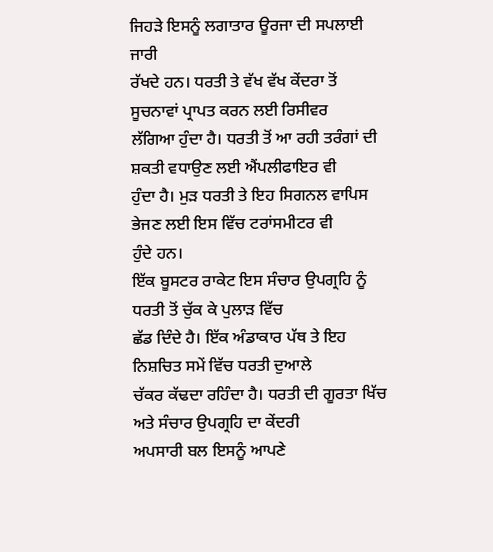ਜਿਹੜੇ ਇਸਨੂੰ ਲਗਾਤਾਰ ਊਰਜਾ ਦੀ ਸਪਲਾਈ ਜਾਰੀ
ਰੱਖਦੇ ਹਨ। ਧਰਤੀ ਤੇ ਵੱਖ ਵੱਖ ਕੇਂਦਰਾ ਤੋਂ ਸੂਚਨਾਵਾਂ ਪ੍ਰਾਪਤ ਕਰਨ ਲਈ ਰਿਸੀਵਰ
ਲੱਗਿਆ ਹੁੰਦਾ ਹੈ। ਧਰਤੀ ਤੋਂ ਆ ਰਹੀ ਤਰੰਗਾਂ ਦੀ ਸ਼ਕਤੀ ਵਧਾਉਣ ਲਈ ਐਂਪਲੀਫਾਇਰ ਵੀ
ਹੁੰਦਾ ਹੈ। ਮੁੜ ਧਰਤੀ ਤੇ ਇਹ ਸਿਗਨਲ ਵਾਪਿਸ ਭੇਜਣ ਲਈ ਇਸ ਵਿੱਚ ਟਰਾਂਸਮੀਟਰ ਵੀ
ਹੁੰਦੇ ਹਨ।
ਇੱਕ ਬੂਸਟਰ ਰਾਕੇਟ ਇਸ ਸੰਚਾਰ ਉਪਗ੍ਰਹਿ ਨੂੰ ਧਰਤੀ ਤੋਂ ਚੁੱਕ ਕੇ ਪੁਲਾੜ ਵਿੱਚ
ਛੱਡ ਦਿੰਦੇ ਹੈ। ਇੱਕ ਅੰਡਾਕਾਰ ਪੱਥ ਤੇ ਇਹ ਨਿਸ਼ਚਿਤ ਸਮੇਂ ਵਿੱਚ ਧਰਤੀ ਦੁਆਲੇ
ਚੱਕਰ ਕੱਢਦਾ ਰਹਿੰਦਾ ਹੈ। ਧਰਤੀ ਦੀ ਗੂਰਤਾ ਖਿੱਚ ਅਤੇ ਸੰਚਾਰ ਉਪਗ੍ਰਹਿ ਦਾ ਕੇਂਦਰੀ
ਅਪਸਾਰੀ ਬਲ ਇਸਨੂੰ ਆਪਣੇ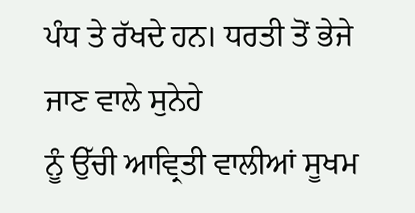ਪੰਧ ਤੇ ਰੱਖਦੇ ਹਨ। ਧਰਤੀ ਤੋਂ ਭੇਜੇ ਜਾਣ ਵਾਲੇ ਸੁਨੇਹੇ
ਨੂੰ ਉੱਚੀ ਆਵ੍ਰਿਤੀ ਵਾਲੀਆਂ ਸੂਖਮ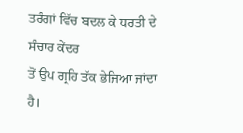ਤਰੰਗਾਂ ਵਿੱਚ ਬਦਲ ਕੇ ਧਰਤੀ ਦੇ ਸੰਚਾਰ ਕੇਂਦਰ
ਤੋਂ ਉਪ ਗ੍ਰਹਿ ਤੱਕ ਭੇਜਿਆ ਜਾਂਦਾ ਹੈ।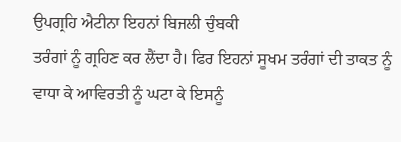ਉਪਗ੍ਰਹਿ ਐਟੀਨਾ ਇਹਨਾਂ ਬਿਜਲੀ ਚੁੰਬਕੀ
ਤਰੰਗਾਂ ਨੂੰ ਗ੍ਰਹਿਣ ਕਰ ਲੈਂਦਾ ਹੈ। ਫਿਰ ਇਹਨਾਂ ਸੂਖਮ ਤਰੰਗਾਂ ਦੀ ਤਾਕਤ ਨੂੰ
ਵਾਧਾ ਕੇ ਆਵਿਰਤੀ ਨੂੰ ਘਟਾ ਕੇ ਇਸਨੂੰ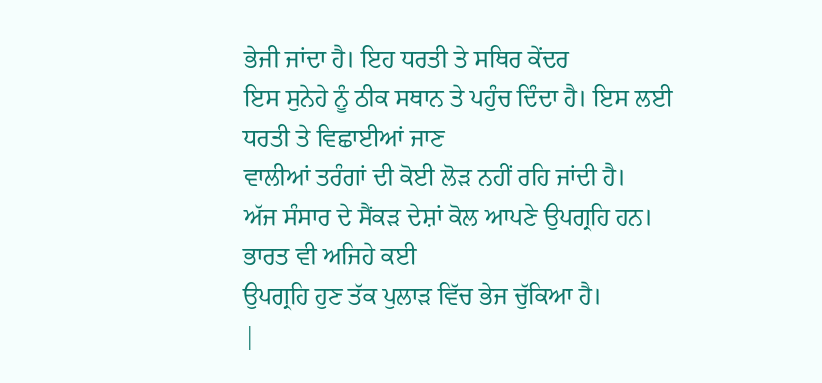ਭੇਜੀ ਜਾਂਦਾ ਹੈ। ਇਹ ਧਰਤੀ ਤੇ ਸਥਿਰ ਕੇਂਦਰ
ਇਸ ਸੁਨੇਹੇ ਨੂੰ ਠੀਕ ਸਥਾਨ ਤੇ ਪਹੁੰਚ ਦਿੰਦਾ ਹੈ। ਇਸ ਲਈ ਧਰਤੀ ਤੇ ਵਿਛਾਈਆਂ ਜਾਣ
ਵਾਲੀਆਂ ਤਰੰਗਾਂ ਦੀ ਕੋਈ ਲੋੜ ਨਹੀਂ ਰਹਿ ਜਾਂਦੀ ਹੈ।
ਅੱਜ ਸੰਸਾਰ ਦੇ ਸੈਂਕੜ ਦੇਸ਼ਾਂ ਕੋਲ ਆਪਣੇ ਉਪਗ੍ਰਹਿ ਹਨ। ਭਾਰਤ ਵੀ ਅਜਿਹੇ ਕਈ
ਉਪਗ੍ਰਹਿ ਹੁਣ ਤੱਕ ਪੁਲਾੜ ਵਿੱਚ ਭੇਜ ਚੁੱਕਿਆ ਹੈ।
|